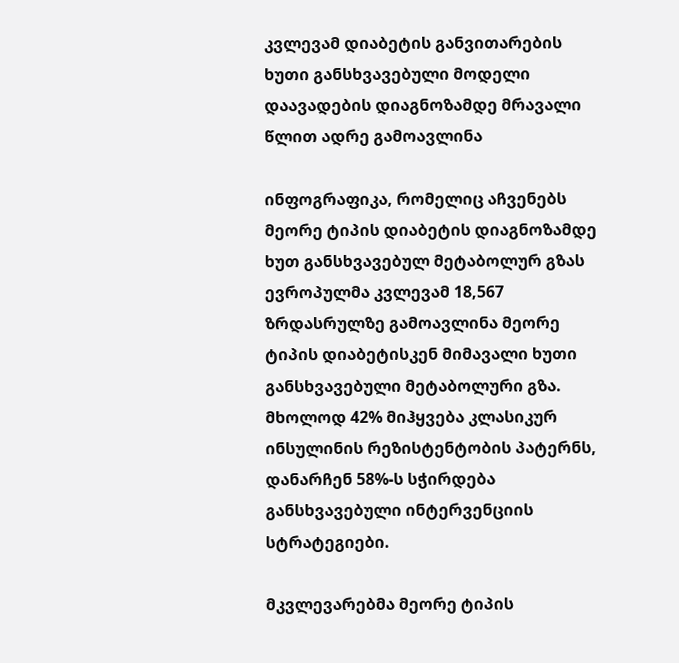კვლევამ დიაბეტის განვითარების ხუთი განსხვავებული მოდელი დაავადების დიაგნოზამდე მრავალი წლით ადრე გამოავლინა

ინფოგრაფიკა, რომელიც აჩვენებს მეორე ტიპის დიაბეტის დიაგნოზამდე ხუთ განსხვავებულ მეტაბოლურ გზას
ევროპულმა კვლევამ 18,567 ზრდასრულზე გამოავლინა მეორე ტიპის დიაბეტისკენ მიმავალი ხუთი განსხვავებული მეტაბოლური გზა. მხოლოდ 42% მიჰყვება კლასიკურ ინსულინის რეზისტენტობის პატერნს, დანარჩენ 58%-ს სჭირდება განსხვავებული ინტერვენციის სტრატეგიები.

მკვლევარებმა მეორე ტიპის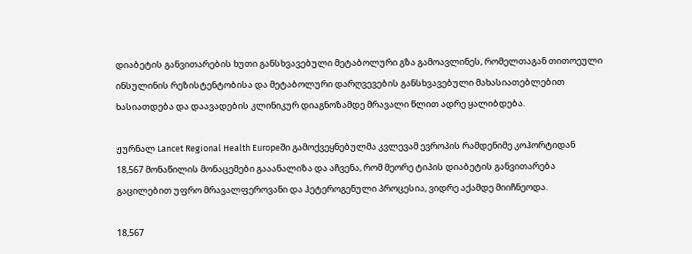დიაბეტის განვითარების ხუთი განსხვავებული მეტაბოლური გზა გამოავლინეს, რომელთაგან თითოეული ინსულინის რეზისტენტობისა და მეტაბოლური დარღვევების განსხვავებული მახასიათებლებით ხასიათდება და დაავადების კლინიკურ დიაგნოზამდე მრავალი წლით ადრე ყალიბდება.

ჟურნალ Lancet Regional Health Europeში გამოქვეყნებულმა კვლევამ ევროპის რამდენიმე კოჰორტიდან 18,567 მონაწილის მონაცემები გააანალიზა და აჩვენა, რომ მეორე ტიპის დიაბეტის განვითარება გაცილებით უფრო მრავალფეროვანი და ჰეტეროგენული პროცესია, ვიდრე აქამდე მიიჩნეოდა.

18,567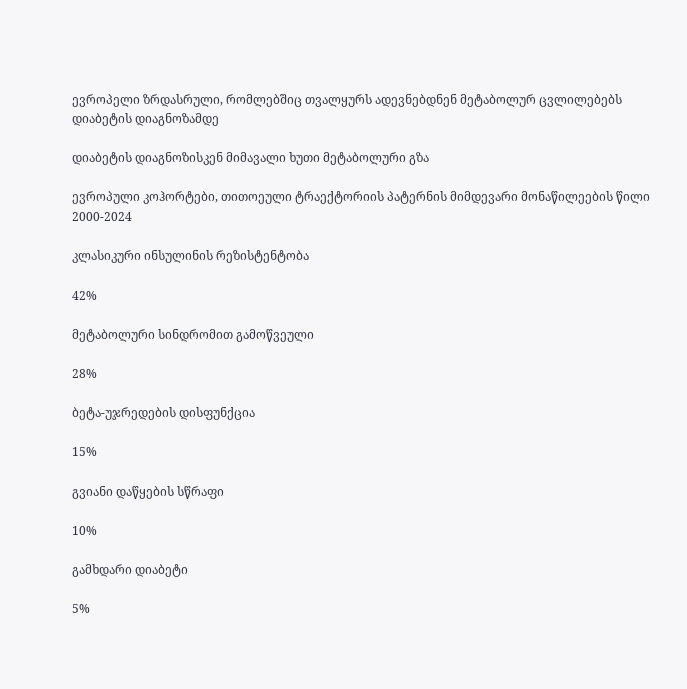ევროპელი ზრდასრული, რომლებშიც თვალყურს ადევნებდნენ მეტაბოლურ ცვლილებებს დიაბეტის დიაგნოზამდე

დიაბეტის დიაგნოზისკენ მიმავალი ხუთი მეტაბოლური გზა

ევროპული კოჰორტები, თითოეული ტრაექტორიის პატერნის მიმდევარი მონაწილეების წილი 2000-2024

კლასიკური ინსულინის რეზისტენტობა

42%

მეტაბოლური სინდრომით გამოწვეული

28%

ბეტა-უჯრედების დისფუნქცია

15%

გვიანი დაწყების სწრაფი

10%

გამხდარი დიაბეტი

5%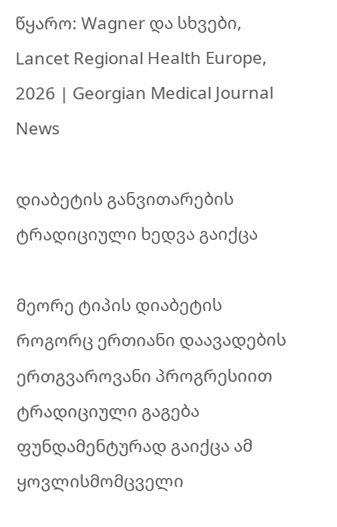წყარო: Wagner და სხვები, Lancet Regional Health Europe, 2026 | Georgian Medical Journal News

დიაბეტის განვითარების ტრადიციული ხედვა გაიქცა

მეორე ტიპის დიაბეტის როგორც ერთიანი დაავადების ერთგვაროვანი პროგრესიით ტრადიციული გაგება ფუნდამენტურად გაიქცა ამ ყოვლისმომცველი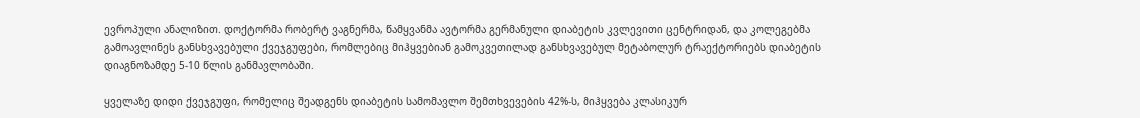ევროპული ანალიზით. დოქტორმა რობერტ ვაგნერმა, წამყვანმა ავტორმა გერმანული დიაბეტის კვლევითი ცენტრიდან, და კოლეგებმა გამოავლინეს განსხვავებული ქვეჯგუფები, რომლებიც მიჰყვებიან გამოკვეთილად განსხვავებულ მეტაბოლურ ტრაექტორიებს დიაბეტის დიაგნოზამდე 5-10 წლის განმავლობაში.

ყველაზე დიდი ქვეჯგუფი, რომელიც შეადგენს დიაბეტის სამომავლო შემთხვევების 42%-ს, მიჰყვება კლასიკურ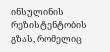ინსულინის რეზისტენტობის გზას, რომელიც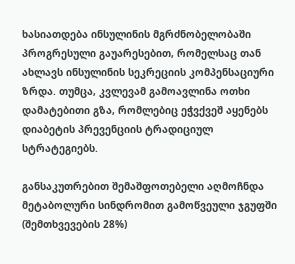ხასიათდება ინსულინის მგრძნობელობაში პროგრესული გაუარესებით, რომელსაც თან ახლავს ინსულინის სეკრეციის კომპენსაციური ზრდა. თუმცა, კვლევამ გამოავლინა ოთხი დამატებითი გზა, რომლებიც ეჭვქვეშ აყენებს დიაბეტის პრევენციის ტრადიციულ სტრატეგიებს.

განსაკუთრებით შემაშფოთებელი აღმოჩნდა მეტაბოლური სინდრომით გამოწვეული ჯგუფში (შემთხვევების 28%)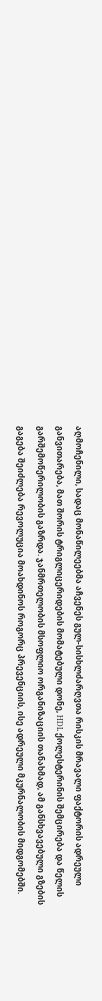აღმოჩენილი, სადაც მონაწილეებმა აჩვენეს გულ-სისხლძარღვთა რისკის მრავალი ფაქტორის ადრეული განვითარება, მათ შორის ტრიგლიცერიდების მომატებული დონე, HDL ქოლესტერინის შემცირება და წელის გარშემოწერილობის გაზრდა. ჯანმრთელობის მსოფლიო ორგანიზაციის თანახმად, ამ განსხვავებული გზების გაგება შეიძლება რევოლუცია მოახდინოს როგორც პრევენციის, ისე ადრეული მკურნალობის მიდგომებში.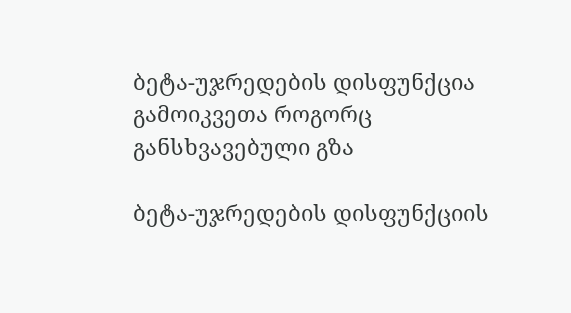ბეტა-უჯრედების დისფუნქცია გამოიკვეთა როგორც განსხვავებული გზა

ბეტა-უჯრედების დისფუნქციის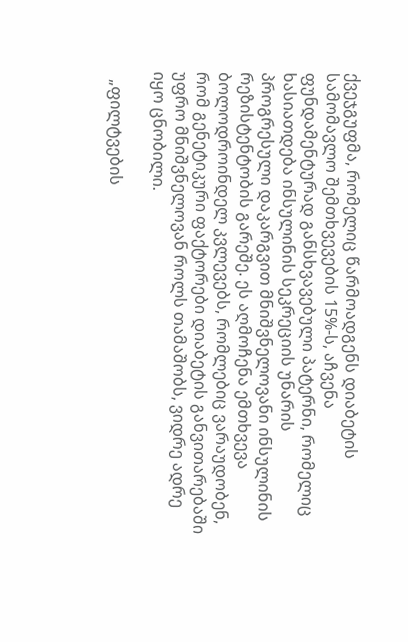ქვეჯგუფმა, რომელიც წარმოადგენს დიაბეტის სამომავლო შემთხვევების 15%-ს, აჩვენა ფუნდამენტურად განსხვავებული პატერნი, რომელიც ხასიათდება ინსულინის სეკრეციის უნარის პროგრესული დაკარგვით მნიშვნელოვანი ინსულინის რეზისტენტობის გარეშე. ეს აღმოჩენა ემთხვევა ბოლოდროინდელ კვლევებს, რომლებიც ვარაუდობენ, რომ გენეტიკური ფაქტორები დიაბეტის განვითარებაში უფრო მნიშვნელოვან როლს თამაშობს, ვიდრე ადრე იყო ცნობილი.

  „ფილტვების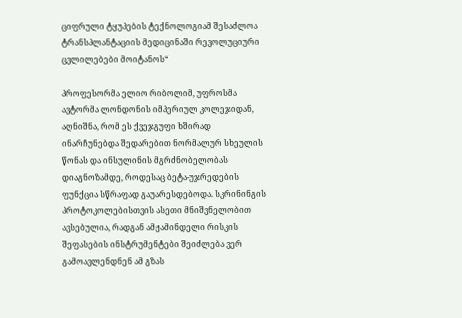ციფრული ტყუპების ტექნოლოგიამ შესაძლოა ტრანსპლანტაციის მედიცინაში რევოლუციური ცვლილებები მოიტანოს“

პროფესორმა ელიო რიბოლიმ, უფროსმა ავტორმა ლონდონის იმპერიულ კოლეჯიდან, აღნიშნა, რომ ეს ქვეჯგუფი ხშირად ინარჩუნებდა შედარებით ნორმალურ სხეულის წონას და ინსულინის მგრძნობელობას დიაგნოზამდე, როდესაც ბეტა-უჯრედების ფუნქცია სწრაფად გაუარესდებოდა. სკრინინგის პროტოკოლებისთვის ასეთი მნიშვნელობით ავსებულია, რადგან ამჟამინდელი რისკის შეფასების ინსტრუმენტები შეიძლება ვერ გამოავლენდნენ ამ გზას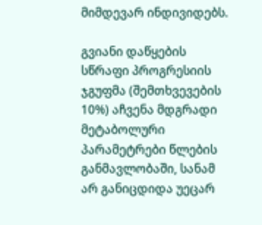მიმდევარ ინდივიდებს.

გვიანი დაწყების სწრაფი პროგრესიის ჯგუფმა (შემთხვევების 10%) აჩვენა მდგრადი მეტაბოლური პარამეტრები წლების განმავლობაში, სანამ არ განიცდიდა უეცარ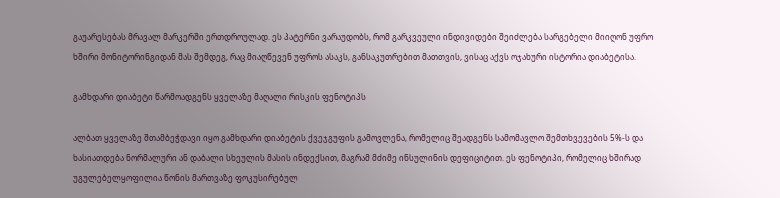გაუარესებას მრავალ მარკერში ერთდროულად. ეს პატერნი ვარაუდობს, რომ გარკვეული ინდივიდები შეიძლება სარგებელი მიიღონ უფრო ხშირი მონიტორინგიდან მას შემდეგ, რაც მიაღწევენ უფროს ასაკს, განსაკუთრებით მათთვის, ვისაც აქვს ოჯახური ისტორია დიაბეტისა.

გამხდარი დიაბეტი წარმოადგენს ყველაზე მაღალი რისკის ფენოტიპს

ალბათ ყველაზე შთამბეჭდავი იყო გამხდარი დიაბეტის ქვეჯგუფის გამოვლენა, რომელიც შეადგენს სამომავლო შემთხვევების 5%-ს და ხასიათდება ნორმალური ან დაბალი სხეულის მასის ინდექსით, მაგრამ მძიმე ინსულინის დეფიციტით. ეს ფენოტიპი, რომელიც ხშირად უგულებელყოფილია წონის მართვაზე ფოკუსირებულ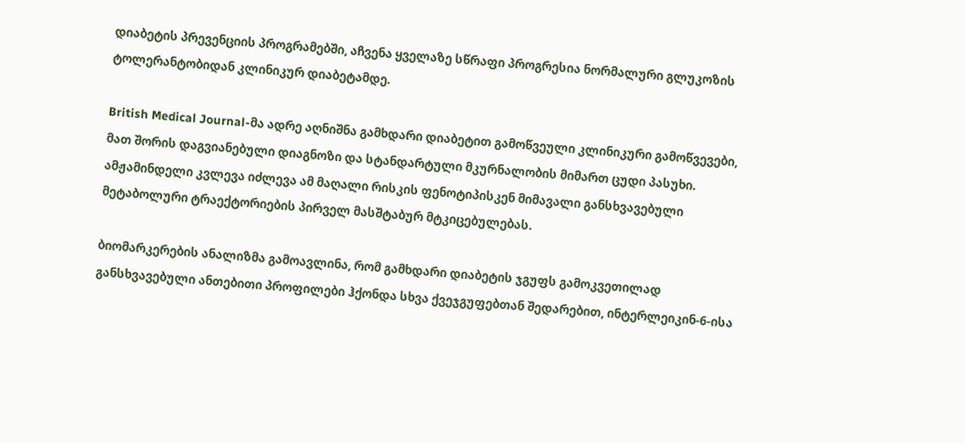დიაბეტის პრევენციის პროგრამებში, აჩვენა ყველაზე სწრაფი პროგრესია ნორმალური გლუკოზის ტოლერანტობიდან კლინიკურ დიაბეტამდე.

British Medical Journal-მა ადრე აღნიშნა გამხდარი დიაბეტით გამოწვეული კლინიკური გამოწვევები, მათ შორის დაგვიანებული დიაგნოზი და სტანდარტული მკურნალობის მიმართ ცუდი პასუხი. ამჟამინდელი კვლევა იძლევა ამ მაღალი რისკის ფენოტიპისკენ მიმავალი განსხვავებული მეტაბოლური ტრაექტორიების პირველ მასშტაბურ მტკიცებულებას.

ბიომარკერების ანალიზმა გამოავლინა, რომ გამხდარი დიაბეტის ჯგუფს გამოკვეთილად განსხვავებული ანთებითი პროფილები ჰქონდა სხვა ქვეჯგუფებთან შედარებით, ინტერლეიკინ-6-ისა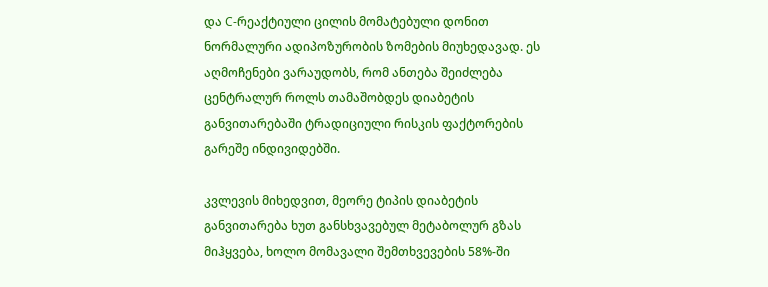და C-რეაქტიული ცილის მომატებული დონით ნორმალური ადიპოზურობის ზომების მიუხედავად. ეს აღმოჩენები ვარაუდობს, რომ ანთება შეიძლება ცენტრალურ როლს თამაშობდეს დიაბეტის განვითარებაში ტრადიციული რისკის ფაქტორების გარეშე ინდივიდებში.

კვლევის მიხედვით, მეორე ტიპის დიაბეტის განვითარება ხუთ განსხვავებულ მეტაბოლურ გზას მიჰყვება, ხოლო მომავალი შემთხვევების 58%-ში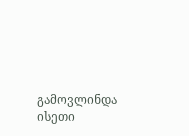გამოვლინდა ისეთი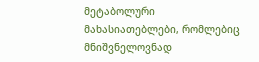მეტაბოლური მახასიათებლები, რომლებიც მნიშვნელოვნად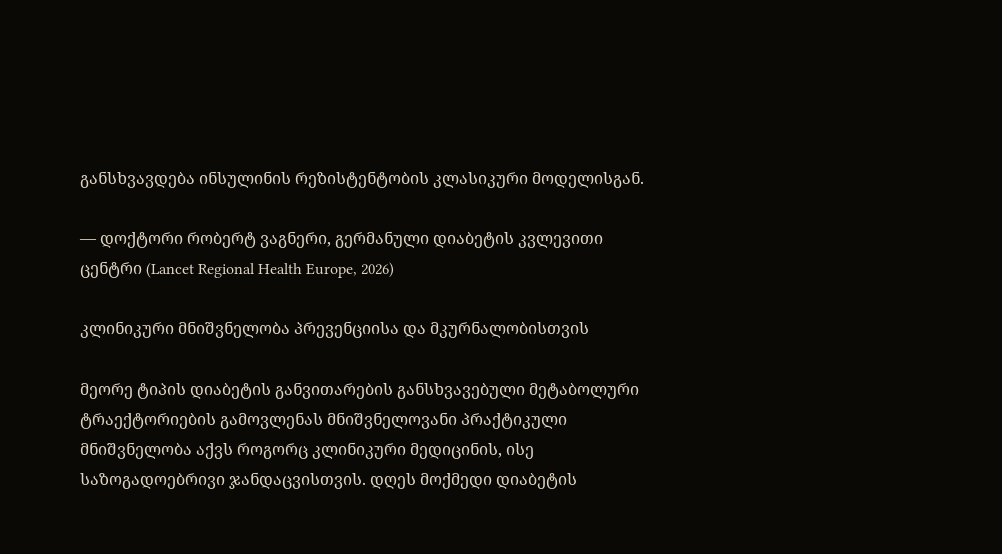განსხვავდება ინსულინის რეზისტენტობის კლასიკური მოდელისგან.

— დოქტორი რობერტ ვაგნერი, გერმანული დიაბეტის კვლევითი ცენტრი (Lancet Regional Health Europe, 2026)

კლინიკური მნიშვნელობა პრევენციისა და მკურნალობისთვის

მეორე ტიპის დიაბეტის განვითარების განსხვავებული მეტაბოლური ტრაექტორიების გამოვლენას მნიშვნელოვანი პრაქტიკული მნიშვნელობა აქვს როგორც კლინიკური მედიცინის, ისე საზოგადოებრივი ჯანდაცვისთვის. დღეს მოქმედი დიაბეტის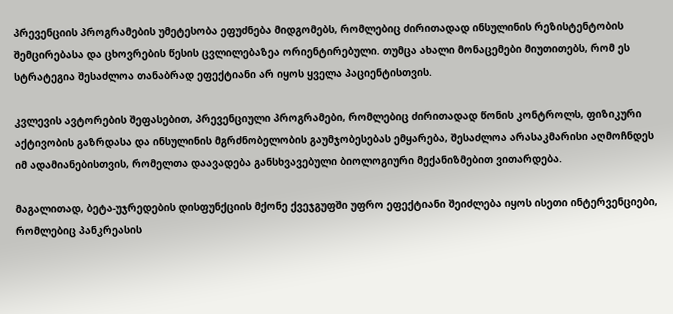პრევენციის პროგრამების უმეტესობა ეფუძნება მიდგომებს, რომლებიც ძირითადად ინსულინის რეზისტენტობის შემცირებასა და ცხოვრების წესის ცვლილებაზეა ორიენტირებული. თუმცა ახალი მონაცემები მიუთითებს, რომ ეს სტრატეგია შესაძლოა თანაბრად ეფექტიანი არ იყოს ყველა პაციენტისთვის.

კვლევის ავტორების შეფასებით, პრევენციული პროგრამები, რომლებიც ძირითადად წონის კონტროლს, ფიზიკური აქტივობის გაზრდასა და ინსულინის მგრძნობელობის გაუმჯობესებას ემყარება, შესაძლოა არასაკმარისი აღმოჩნდეს იმ ადამიანებისთვის, რომელთა დაავადება განსხვავებული ბიოლოგიური მექანიზმებით ვითარდება.

მაგალითად, ბეტა-უჯრედების დისფუნქციის მქონე ქვეჯგუფში უფრო ეფექტიანი შეიძლება იყოს ისეთი ინტერვენციები, რომლებიც პანკრეასის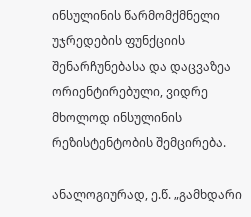ინსულინის წარმომქმნელი უჯრედების ფუნქციის შენარჩუნებასა და დაცვაზეა ორიენტირებული, ვიდრე მხოლოდ ინსულინის რეზისტენტობის შემცირება.

ანალოგიურად, ე.წ. „გამხდარი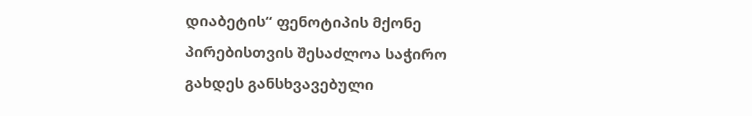დიაბეტის“ ფენოტიპის მქონე პირებისთვის შესაძლოა საჭირო გახდეს განსხვავებული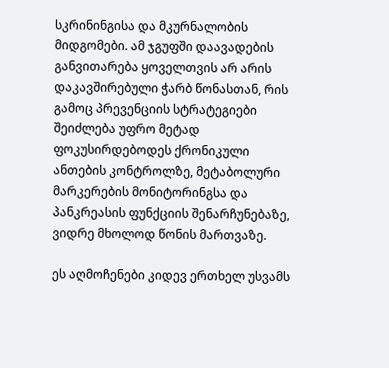სკრინინგისა და მკურნალობის მიდგომები. ამ ჯგუფში დაავადების განვითარება ყოველთვის არ არის დაკავშირებული ჭარბ წონასთან, რის გამოც პრევენციის სტრატეგიები შეიძლება უფრო მეტად ფოკუსირდებოდეს ქრონიკული ანთების კონტროლზე, მეტაბოლური მარკერების მონიტორინგსა და პანკრეასის ფუნქციის შენარჩუნებაზე, ვიდრე მხოლოდ წონის მართვაზე.

ეს აღმოჩენები კიდევ ერთხელ უსვამს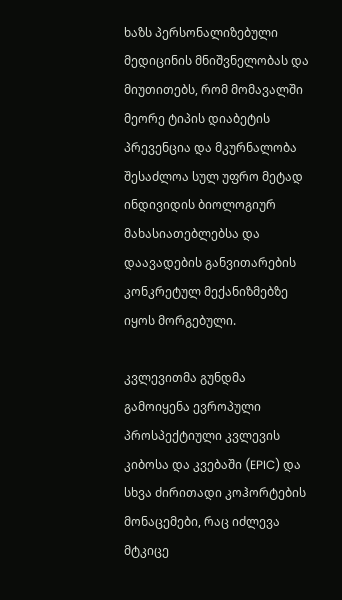ხაზს პერსონალიზებული მედიცინის მნიშვნელობას და მიუთითებს, რომ მომავალში მეორე ტიპის დიაბეტის პრევენცია და მკურნალობა შესაძლოა სულ უფრო მეტად ინდივიდის ბიოლოგიურ მახასიათებლებსა და დაავადების განვითარების კონკრეტულ მექანიზმებზე იყოს მორგებული.

კვლევითმა გუნდმა გამოიყენა ევროპული პროსპექტიული კვლევის კიბოსა და კვებაში (EPIC) და სხვა ძირითადი კოჰორტების მონაცემები, რაც იძლევა მტკიცე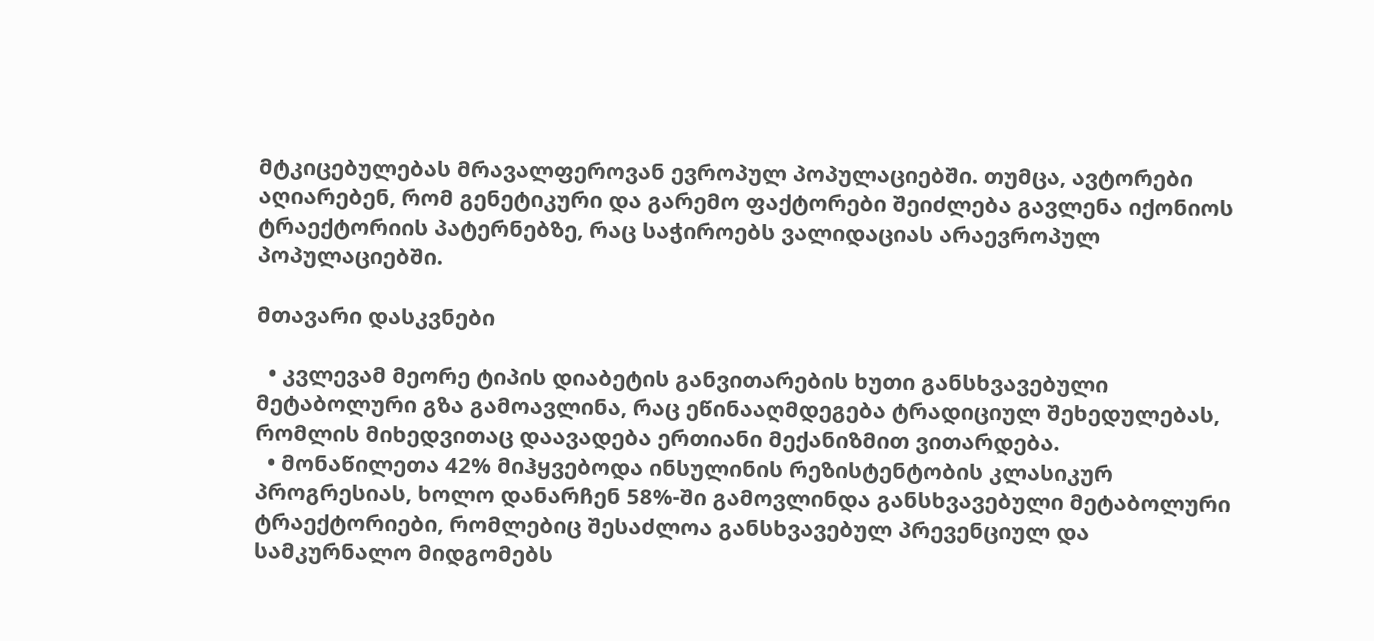მტკიცებულებას მრავალფეროვან ევროპულ პოპულაციებში. თუმცა, ავტორები აღიარებენ, რომ გენეტიკური და გარემო ფაქტორები შეიძლება გავლენა იქონიოს ტრაექტორიის პატერნებზე, რაც საჭიროებს ვალიდაციას არაევროპულ პოპულაციებში.

მთავარი დასკვნები

  • კვლევამ მეორე ტიპის დიაბეტის განვითარების ხუთი განსხვავებული მეტაბოლური გზა გამოავლინა, რაც ეწინააღმდეგება ტრადიციულ შეხედულებას, რომლის მიხედვითაც დაავადება ერთიანი მექანიზმით ვითარდება.
  • მონაწილეთა 42% მიჰყვებოდა ინსულინის რეზისტენტობის კლასიკურ პროგრესიას, ხოლო დანარჩენ 58%-ში გამოვლინდა განსხვავებული მეტაბოლური ტრაექტორიები, რომლებიც შესაძლოა განსხვავებულ პრევენციულ და სამკურნალო მიდგომებს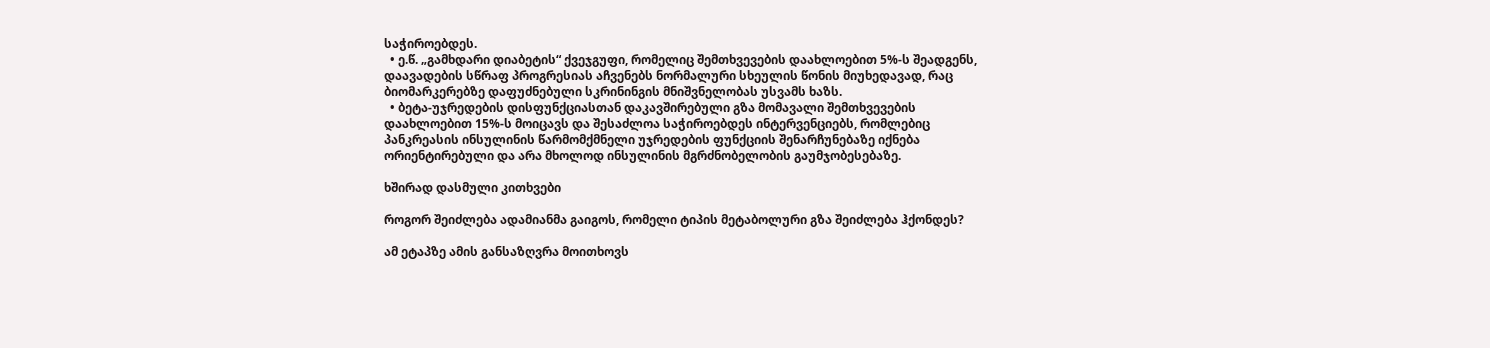საჭიროებდეს.
  • ე.წ. „გამხდარი დიაბეტის“ ქვეჯგუფი, რომელიც შემთხვევების დაახლოებით 5%-ს შეადგენს, დაავადების სწრაფ პროგრესიას აჩვენებს ნორმალური სხეულის წონის მიუხედავად, რაც ბიომარკერებზე დაფუძნებული სკრინინგის მნიშვნელობას უსვამს ხაზს.
  • ბეტა-უჯრედების დისფუნქციასთან დაკავშირებული გზა მომავალი შემთხვევების დაახლოებით 15%-ს მოიცავს და შესაძლოა საჭიროებდეს ინტერვენციებს, რომლებიც პანკრეასის ინსულინის წარმომქმნელი უჯრედების ფუნქციის შენარჩუნებაზე იქნება ორიენტირებული და არა მხოლოდ ინსულინის მგრძნობელობის გაუმჯობესებაზე.

ხშირად დასმული კითხვები

როგორ შეიძლება ადამიანმა გაიგოს, რომელი ტიპის მეტაბოლური გზა შეიძლება ჰქონდეს?

ამ ეტაპზე ამის განსაზღვრა მოითხოვს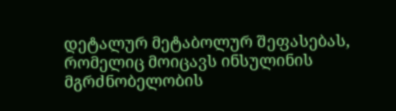დეტალურ მეტაბოლურ შეფასებას, რომელიც მოიცავს ინსულინის მგრძნობელობის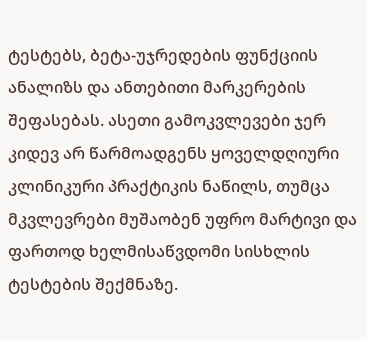ტესტებს, ბეტა-უჯრედების ფუნქციის ანალიზს და ანთებითი მარკერების შეფასებას. ასეთი გამოკვლევები ჯერ კიდევ არ წარმოადგენს ყოველდღიური კლინიკური პრაქტიკის ნაწილს, თუმცა მკვლევრები მუშაობენ უფრო მარტივი და ფართოდ ხელმისაწვდომი სისხლის ტესტების შექმნაზე.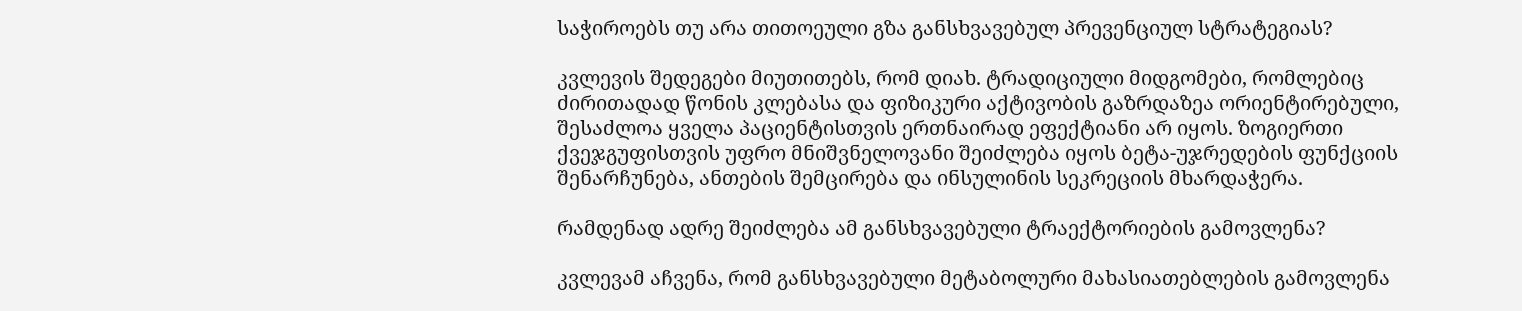საჭიროებს თუ არა თითოეული გზა განსხვავებულ პრევენციულ სტრატეგიას?

კვლევის შედეგები მიუთითებს, რომ დიახ. ტრადიციული მიდგომები, რომლებიც ძირითადად წონის კლებასა და ფიზიკური აქტივობის გაზრდაზეა ორიენტირებული, შესაძლოა ყველა პაციენტისთვის ერთნაირად ეფექტიანი არ იყოს. ზოგიერთი ქვეჯგუფისთვის უფრო მნიშვნელოვანი შეიძლება იყოს ბეტა-უჯრედების ფუნქციის შენარჩუნება, ანთების შემცირება და ინსულინის სეკრეციის მხარდაჭერა.

რამდენად ადრე შეიძლება ამ განსხვავებული ტრაექტორიების გამოვლენა?

კვლევამ აჩვენა, რომ განსხვავებული მეტაბოლური მახასიათებლების გამოვლენა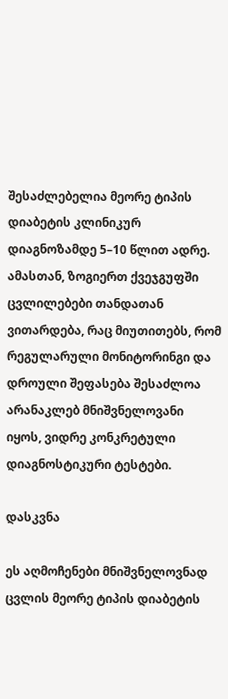შესაძლებელია მეორე ტიპის დიაბეტის კლინიკურ დიაგნოზამდე 5–10 წლით ადრე. ამასთან, ზოგიერთ ქვეჯგუფში ცვლილებები თანდათან ვითარდება, რაც მიუთითებს, რომ რეგულარული მონიტორინგი და დროული შეფასება შესაძლოა არანაკლებ მნიშვნელოვანი იყოს, ვიდრე კონკრეტული დიაგნოსტიკური ტესტები.

დასკვნა

ეს აღმოჩენები მნიშვნელოვნად ცვლის მეორე ტიპის დიაბეტის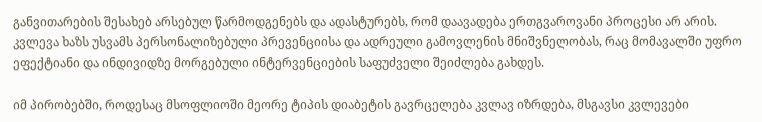განვითარების შესახებ არსებულ წარმოდგენებს და ადასტურებს, რომ დაავადება ერთგვაროვანი პროცესი არ არის. კვლევა ხაზს უსვამს პერსონალიზებული პრევენციისა და ადრეული გამოვლენის მნიშვნელობას, რაც მომავალში უფრო ეფექტიანი და ინდივიდზე მორგებული ინტერვენციების საფუძველი შეიძლება გახდეს.

იმ პირობებში, როდესაც მსოფლიოში მეორე ტიპის დიაბეტის გავრცელება კვლავ იზრდება, მსგავსი კვლევები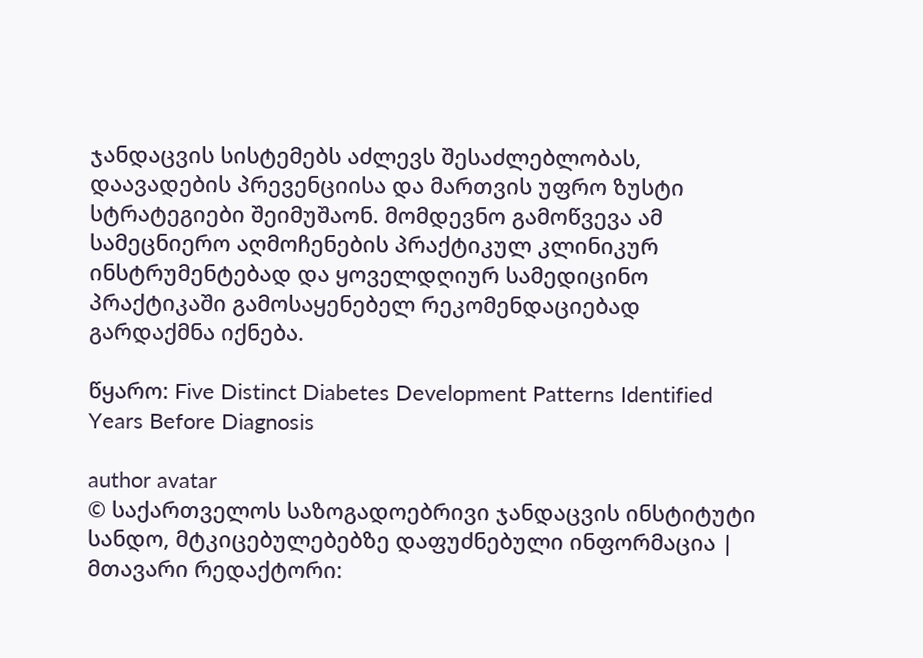ჯანდაცვის სისტემებს აძლევს შესაძლებლობას, დაავადების პრევენციისა და მართვის უფრო ზუსტი სტრატეგიები შეიმუშაონ. მომდევნო გამოწვევა ამ სამეცნიერო აღმოჩენების პრაქტიკულ კლინიკურ ინსტრუმენტებად და ყოველდღიურ სამედიცინო პრაქტიკაში გამოსაყენებელ რეკომენდაციებად გარდაქმნა იქნება.

წყარო: Five Distinct Diabetes Development Patterns Identified Years Before Diagnosis

author avatar
© საქართველოს საზოგადოებრივი ჯანდაცვის ინსტიტუტი
სანდო, მტკიცებულებებზე დაფუძნებული ინფორმაცია | მთავარი რედაქტორი: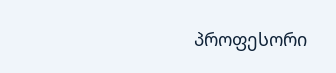პროფესორი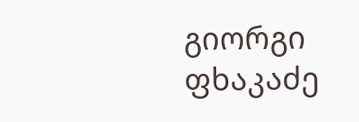გიორგი ფხაკაძე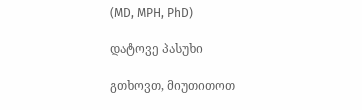(MD, MPH, PhD)

დატოვე პასუხი

გთხოვთ, მიუთითოთ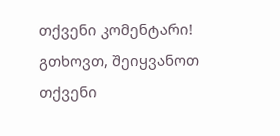თქვენი კომენტარი!
გთხოვთ, შეიყვანოთ თქვენი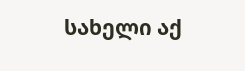სახელი აქ